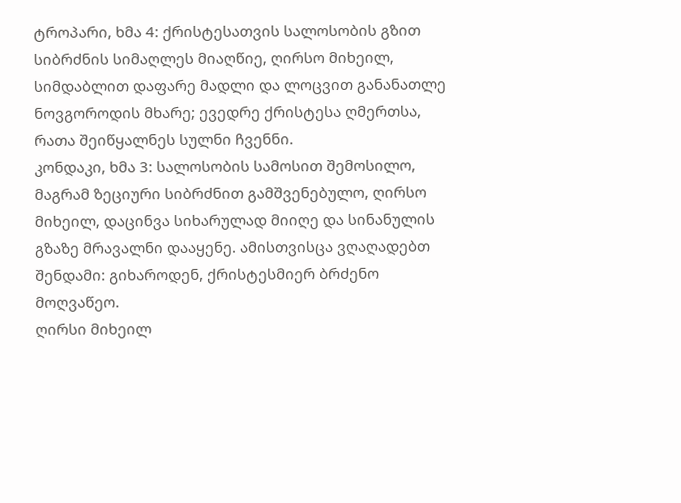ტროპარი, ხმა 4: ქრისტესათვის სალოსობის გზით სიბრძნის სიმაღლეს მიაღწიე, ღირსო მიხეილ, სიმდაბლით დაფარე მადლი და ლოცვით განანათლე ნოვგოროდის მხარე; ევედრე ქრისტესა ღმერთსა, რათა შეიწყალნეს სულნი ჩვენნი.
კონდაკი, ხმა 3: სალოსობის სამოსით შემოსილო, მაგრამ ზეციური სიბრძნით გამშვენებულო, ღირსო მიხეილ, დაცინვა სიხარულად მიიღე და სინანულის გზაზე მრავალნი დააყენე. ამისთვისცა ვღაღადებთ შენდამი: გიხაროდენ, ქრისტესმიერ ბრძენო მოღვაწეო.
ღირსი მიხეილ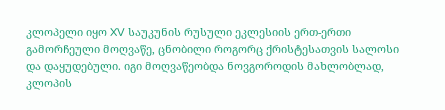კლოპელი იყო XV საუკუნის რუსული ეკლესიის ერთ-ერთი გამორჩეული მოღვაწე, ცნობილი როგორც ქრისტესათვის სალოსი და დაყუდებული. იგი მოღვაწეობდა ნოვგოროდის მახლობლად, კლოპის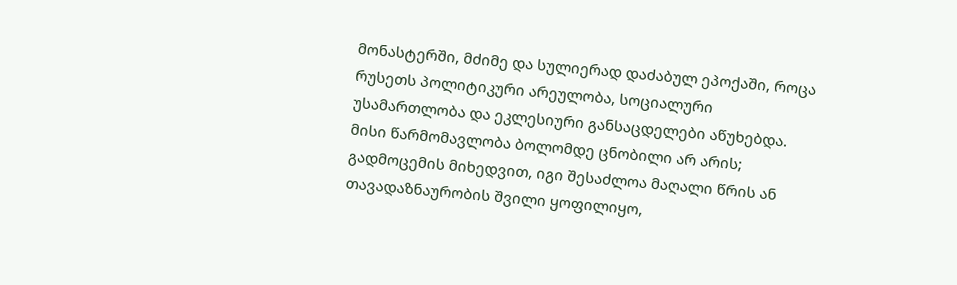მონასტერში, მძიმე და სულიერად დაძაბულ ეპოქაში, როცა რუსეთს პოლიტიკური არეულობა, სოციალური უსამართლობა და ეკლესიური განსაცდელები აწუხებდა.
მისი წარმომავლობა ბოლომდე ცნობილი არ არის; გადმოცემის მიხედვით, იგი შესაძლოა მაღალი წრის ან თავადაზნაურობის შვილი ყოფილიყო,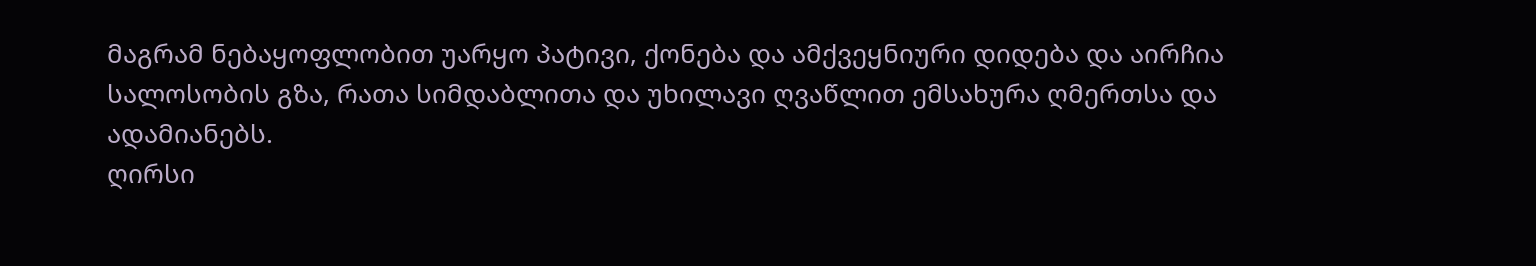მაგრამ ნებაყოფლობით უარყო პატივი, ქონება და ამქვეყნიური დიდება და აირჩია სალოსობის გზა, რათა სიმდაბლითა და უხილავი ღვაწლით ემსახურა ღმერთსა და ადამიანებს.
ღირსი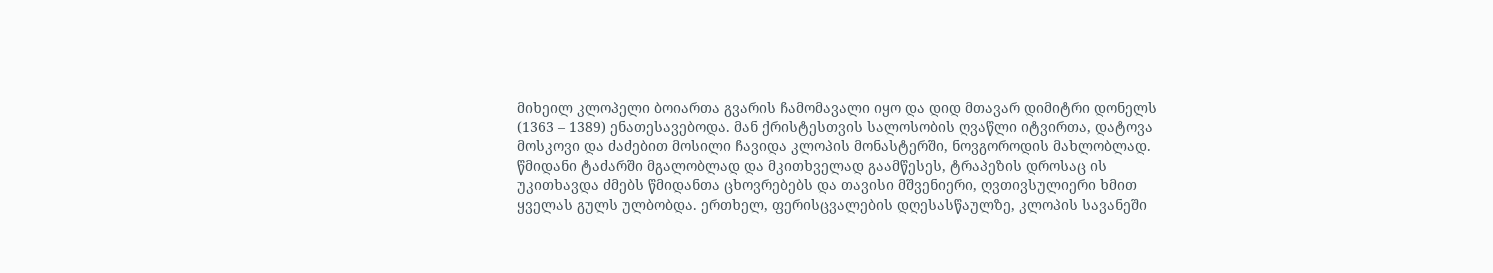მიხეილ კლოპელი ბოიართა გვარის ჩამომავალი იყო და დიდ მთავარ დიმიტრი დონელს (1363 – 1389) ენათესავებოდა. მან ქრისტესთვის სალოსობის ღვაწლი იტვირთა, დატოვა მოსკოვი და ძაძებით მოსილი ჩავიდა კლოპის მონასტერში, ნოვგოროდის მახლობლად. წმიდანი ტაძარში მგალობლად და მკითხველად გაამწესეს, ტრაპეზის დროსაც ის უკითხავდა ძმებს წმიდანთა ცხოვრებებს და თავისი მშვენიერი, ღვთივსულიერი ხმით ყველას გულს ულბობდა. ერთხელ, ფერისცვალების დღესასწაულზე, კლოპის სავანეში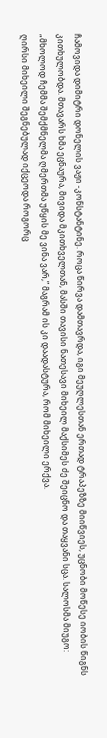ჩამოვიდა დიმიტრი დონელის ვაჟი -კონსტანტინე. როცა წირვა დამთავრდა, იგი მეუღლესთან ერთად ტრაპეზზე მიიწვიეს, უცნობი მოწესე იობის წიგნს კითხულობდა. მთავარს ხმა ეცნაურა, მივიდა მკითხველთან, მასში თავისი ნათესავი მიხეილ მაქსიმეს ძე შეიცნო და თაყვანი სცა. სალოსმა მიუგო: „მხოლოდ ჩემმა შემქმნელმა ღმერთმა უწყის მე ვინა ვარ,” მაგრამ ის კი დაადასტურა, რომ მიხეილი ერქვა.
ღირსი მიხეილი შეგნებულად იქცეოდა როგორც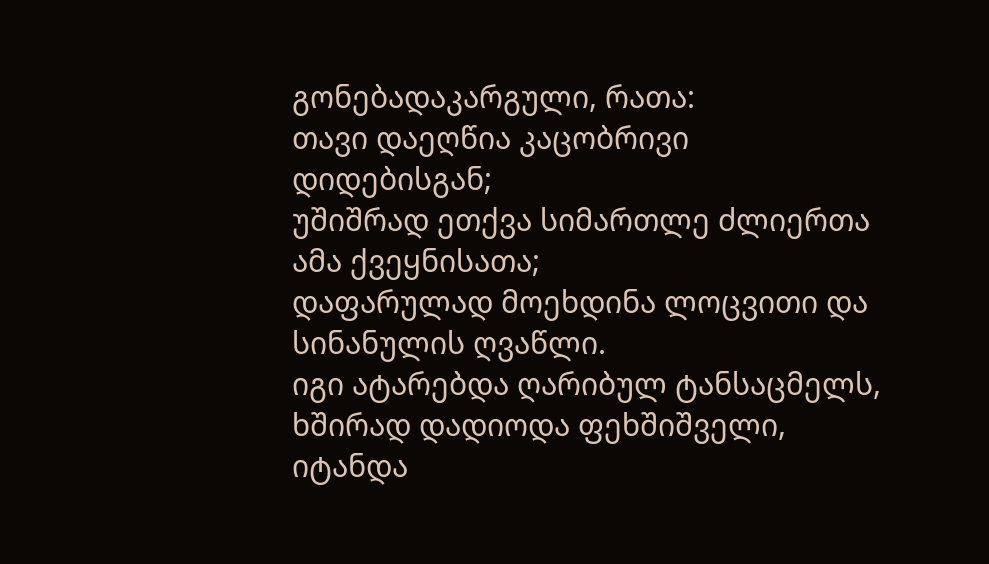გონებადაკარგული, რათა:
თავი დაეღწია კაცობრივი დიდებისგან;
უშიშრად ეთქვა სიმართლე ძლიერთა ამა ქვეყნისათა;
დაფარულად მოეხდინა ლოცვითი და სინანულის ღვაწლი.
იგი ატარებდა ღარიბულ ტანსაცმელს, ხშირად დადიოდა ფეხშიშველი, იტანდა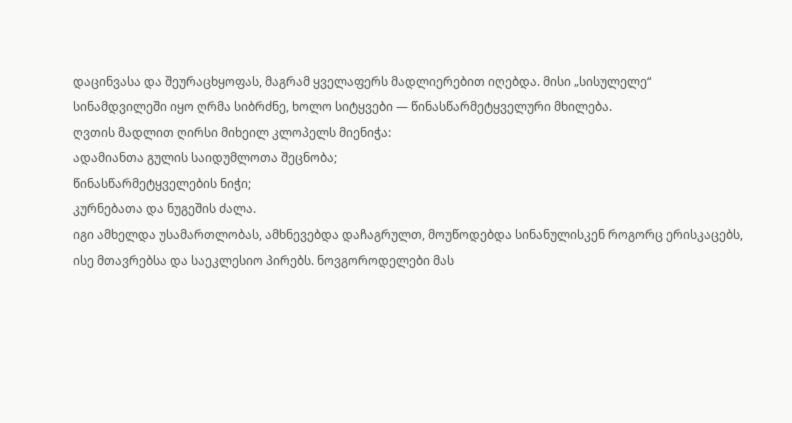დაცინვასა და შეურაცხყოფას, მაგრამ ყველაფერს მადლიერებით იღებდა. მისი „სისულელე“ სინამდვილეში იყო ღრმა სიბრძნე, ხოლო სიტყვები — წინასწარმეტყველური მხილება.
ღვთის მადლით ღირსი მიხეილ კლოპელს მიენიჭა:
ადამიანთა გულის საიდუმლოთა შეცნობა;
წინასწარმეტყველების ნიჭი;
კურნებათა და ნუგეშის ძალა.
იგი ამხელდა უსამართლობას, ამხნევებდა დაჩაგრულთ, მოუწოდებდა სინანულისკენ როგორც ერისკაცებს, ისე მთავრებსა და საეკლესიო პირებს. ნოვგოროდელები მას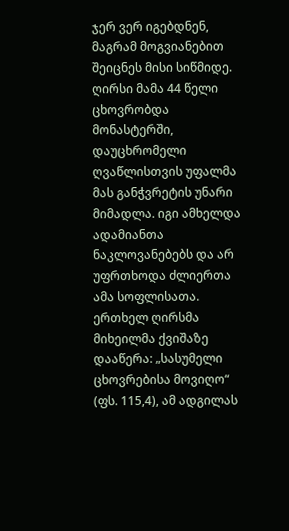ჯერ ვერ იგებდნენ, მაგრამ მოგვიანებით შეიცნეს მისი სიწმიდე.
ღირსი მამა 44 წელი ცხოვრობდა მონასტერში, დაუცხრომელი ღვაწლისთვის უფალმა მას განჭვრეტის უნარი მიმადლა. იგი ამხელდა ადამიანთა ნაკლოვანებებს და არ უფრთხოდა ძლიერთა ამა სოფლისათა.
ერთხელ ღირსმა მიხეილმა ქვიშაზე დააწერა: „სასუმელი ცხოვრებისა მოვიღო“ (ფს. 115,4), ამ ადგილას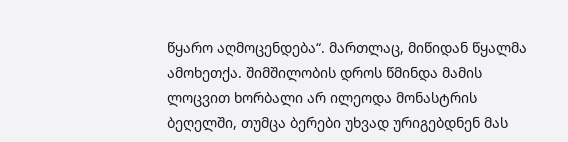წყარო აღმოცენდება“. მართლაც, მიწიდან წყალმა ამოხეთქა. შიმშილობის დროს წმინდა მამის ლოცვით ხორბალი არ ილეოდა მონასტრის ბეღელში, თუმცა ბერები უხვად ურიგებდნენ მას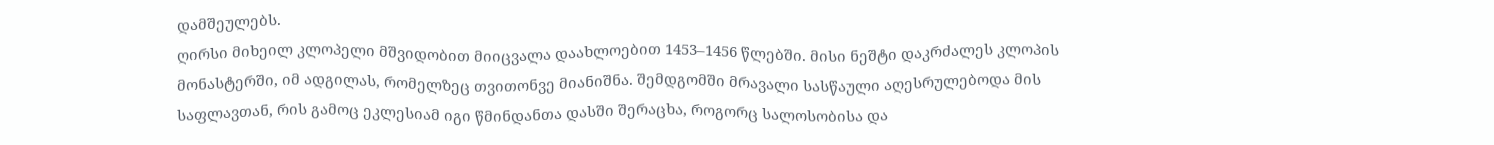დამშეულებს.
ღირსი მიხეილ კლოპელი მშვიდობით მიიცვალა დაახლოებით 1453–1456 წლებში. მისი ნეშტი დაკრძალეს კლოპის მონასტერში, იმ ადგილას, რომელზეც თვითონვე მიანიშნა. შემდგომში მრავალი სასწაული აღესრულებოდა მის საფლავთან, რის გამოც ეკლესიამ იგი წმინდანთა დასში შერაცხა, როგორც სალოსობისა და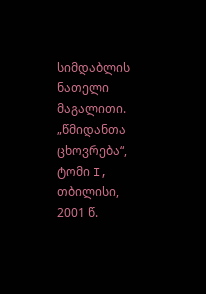სიმდაბლის ნათელი მაგალითი.
„წმიდანთა ცხოვრება“, ტომი I, თბილისი, 2001 წ.